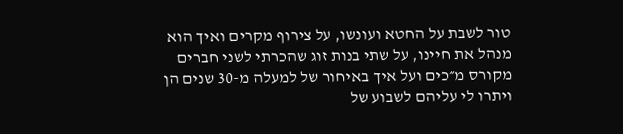טור לשבת על החטא ועונשו, על צירוף מקרים ואיך הוא מנהל את חיינו, על שתי בנות זוג שהכרתי לשני חברים מקורס מ״כים ועל איך באיחור של למעלה מ-30 שנים הן ויתרו לי עליהם לשבוע של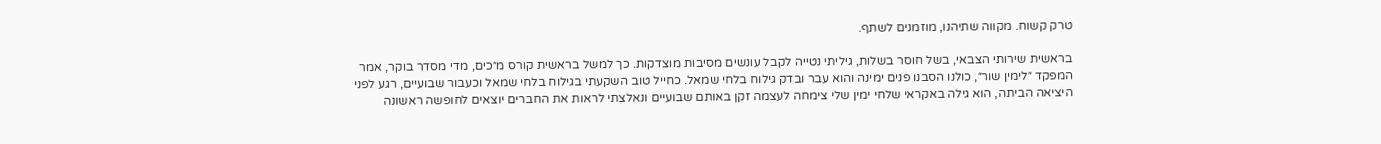טרק קשוח. מקווה שתיהנו, מוזמנים לשתף.

בראשית שירותי הצבאי, בשל חוסר בשלות, גיליתי נטייה לקבל עונשים מסיבות מוצדקות. כך למשל בראשית קורס מ״כים, מדי מסדר בוקר, אמר המפקד ״לימין שור״, כולנו הסבנו פנים ימינה והוא עבר ובדק גילוח בלחי שמאל. כחייל טוב השקעתי בגילוח בלחי שמאל וכעבור שבועיים, רגע לפני היציאה הביתה, הוא גילה באקראי שלחי ימין שלי צימחה לעצמה זקן באותם שבועיים ונאלצתי לראות את החברים יוצאים לחופשה ראשונה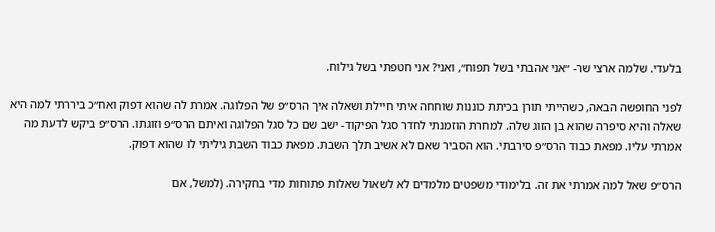בלעדי. שלמה ארצי שר- ״אני אהבתי בשל תפוח״, ואני? אני חטפתי בשל גילוח.

לפני החופשה הבאה, כשהייתי תורן בכיתת כוננות שוחחה איתי חיילת ושאלה איך הרס״פ של הפלוגה. אמרת לה שהוא דפוק ואח״כ ביררתי למה היא שאלה והיא סיפרה שהוא בן הזוג שלה. למחרת הוזמנתי לחדר סגל הפיקוד- ישב שם כל סגל הפלוגה ואיתם הרס״פ וזוגתו. הרס״פ ביקש לדעת מה אמרתי עליו. מפאת כבוד הרס״פ סירבתי. הוא הסביר שאם לא אשיב תלך השבת. מפאת כבוד השבת גיליתי לו שהוא דפוק.

הרס״פ שאל למה אמרתי את זה. בלימודי משפטים מלמדים לא לשאול שאלות פתוחות מדי בחקירה. (למשל, אם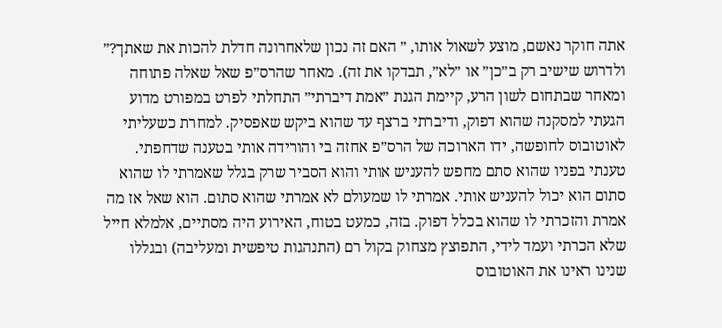אתה חוקר נאשם, מוצע לשאול אותו, ״ האם זה נכון שלאחרונה חדלת להכות את שאתך?״ ולדרוש שישיב רק ב״כן״ או ״לא״, תבדקו את זה). מאחר שהרס״פ שאל שאלה פתוחה ומאחר שבתחום לשון הרע, קיימת הגנת ״אמת דיברתי״ התחלתי לפרט במפורט מדוע הגעתי למסקנה שהוא דפוק, ודיברתי ברצף עד שהוא ביקש שאפסיק. למחרת כשעליתי לאוטובוס לחופשה, ידו הארוכה של הרס״פ אחזה בי והורידה אותי בטענה שדחפתי. טענתי בפניו שהוא סתם מחפש להעניש אותי והוא הסביר שרק בגלל שאמרתי לו שהוא סתום הוא יכול להעניש אותי. אמרתי לו שמעולם לא אמרתי שהוא סתום. הוא שאל אז מה אמרת והזכרתי לו שהוא בכלל דפוק. בזה, כמעט בטוח, האירוע היה מסתיים, אלמלא חייל שלא הכרתי ועמד לידי, התפוצץ מצחוק בקול רם (התנהגות טיפשית ומעליבה) ובגללו שנינו ראינו את האוטובוס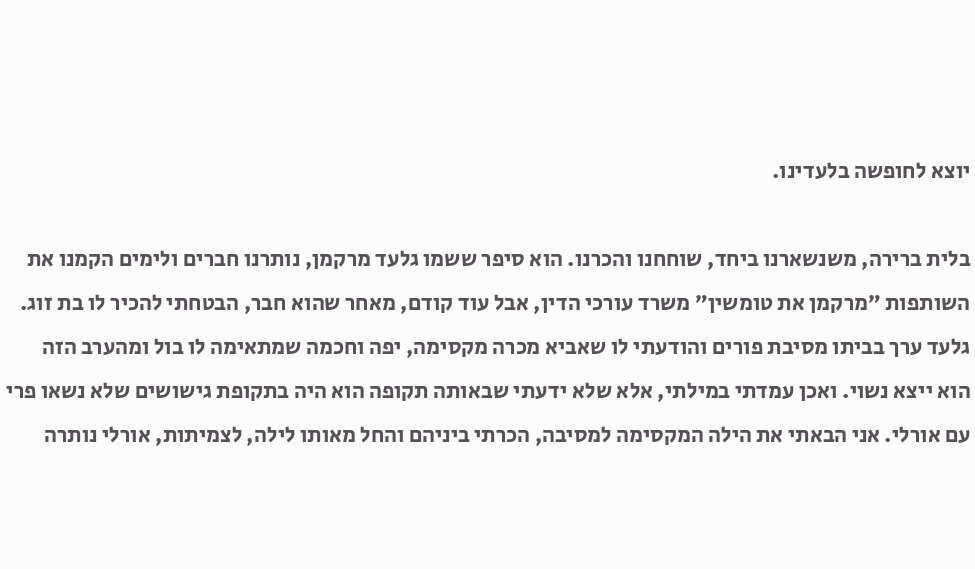יוצא לחופשה בלעדינו.

בלית ברירה, משנשארנו ביחד, שוחחנו והכרנו. הוא סיפר ששמו גלעד מרקמן, נותרנו חברים ולימים הקמנו את השותפות ״מרקמן את טומשין״ משרד עורכי הדין, אבל עוד קודם, מאחר שהוא חבר, הבטחתי להכיר לו בת זוג. גלעד ערך בביתו מסיבת פורים והודעתי לו שאביא מכרה מקסימה, יפה וחכמה שמתאימה לו בול ומהערב הזה הוא ייצא נשוי. ואכן עמדתי במילתי, אלא שלא ידעתי שבאותה תקופה הוא היה בתקופת גישושים שלא נשאו פרי עם אורלי. אני הבאתי את הילה המקסימה למסיבה, הכרתי ביניהם והחל מאותו לילה, לצמיתות, אורלי נותרה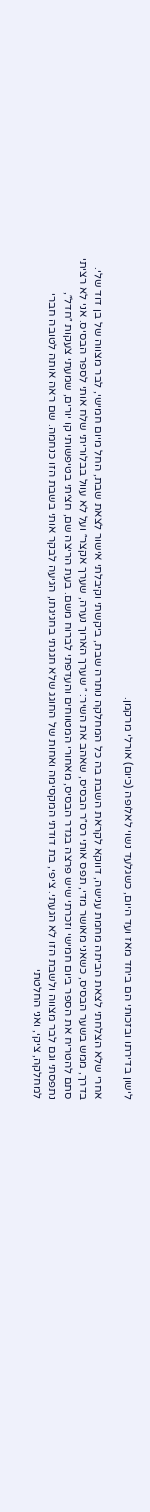לישון בדירתו ובזכותי הם ביחד מאז ועד היום, כשגלעד נשוי לאלופה (כיום) אורלי מרקמן.

אחרי שלא הצלחתי לצאת הביתה מחמת ענישה, דווקא לקראת השבת בה כל המחלקה נותרה שבת, ביקשתי וקיבלתי אישור לצאת שבת, החל מיום חמישי, לבר מצווה של בן דוד שלי. בדרך, ממש בשער הבסיס, כשאני מאושר מדי, תפס אותי רס״ר הבסיס, שאהב את השיר: ״ שערך הארוך נערה, שערך אקצר״ ועל לא עוול בבלוריתי שלח אותי לספר הבסיס. אני לא רציתי סתם להטריח את הספר ביום חמישי וזכרתי שיש פרצה בגדר הבסיס, מאחורי המטווחים והעדפתי לברוח משם. בעת הריצה שם, חציתי בטיפשותי קו יורים, שמעתי צעקות ״חדל״, נתפסתי וגם לבר מצווה ולשבת הזו לא הגעתי. ציפי, בת דודתי המקסימה ואחות של החוגג שלא חגגתי בחגיגתו, הגיעה לבקר אותי בשבת הזו כנחמה. שם ראה אותה לטובה חברי למחלקה, ציקי, ואני החלטתי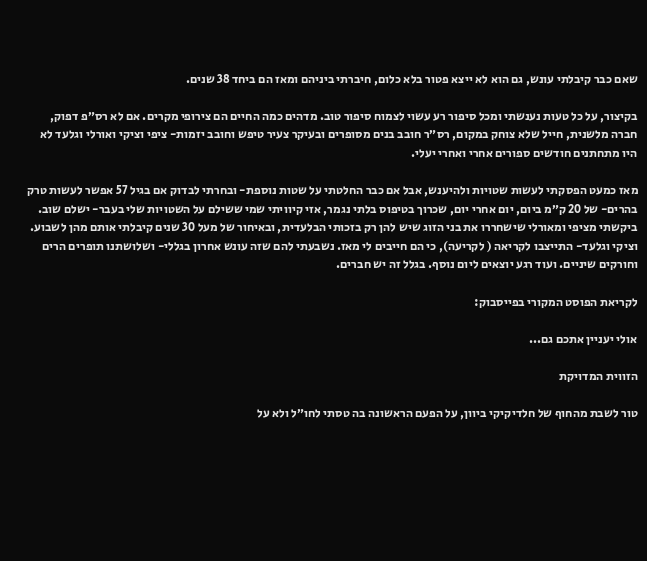שאם כבר קיבלתי עונש, גם הוא לא ייצא פטור בלא כלום, חיברתי ביניהם ומאז הם ביחד 38 שנים.

בקיצור, על כל טעות נענשתי ומכל סיפור רע עשוי לצמוח סיפור טוב. מדהים כמה החיים הם צירופי מקרים. אם לא רס״פ דפוק, חברה מלשנית, חייל שלא צוחק במקום, רס״ר חובב בנים מסופרים ובעיקר צעיר טיפש וחובב יזמות- ציפי וציקי ואורלי וגלעד לא היו מתחתנים חודשים ספורים אחרי ואחרי יעלי.

מאז כמעט הפסקתי לעשות שטויות ולהיענש, אבל אם כבר החלטתי על שטות נוספת- ובחרתי לבדוק אם בגיל 57 אפשר לעשות טרק בהרים- של 20 ק״מ ביום, יום אחרי יום, שכרוך בטיפוס בלתי נגמר, אזי קיוויתי שמי ששילם על השטויות שלי בעבר- ישלם שוב. ביקשתי מציפי ומאורלי שישחררו את בני הזוג שיש להן רק בזכותי הבלעדית, ובאיחור של מעל 30 שנים קיבלתי אותם מהן לשבוע. וציקי וגלעד- התייצבו לקריאה ( לקריעה), כי הם חייבים לי מאז. נשבעתי להם שזה עונש אחרון בגללי- ושלושתנו תופרים הרים וחורקים שיניים. ועוד רגע יוצאים ליום נוסף. בגלל זה יש חברים.

לקריאת הפוסט המקורי בפייסבוק:

אולי יעניין אתכם גם...

הזווית המדויקת

טור לשבת מהחוף של חלדיקיקי ביוון, על הפעם הראשונה בה טסתי לחו״ל ולא על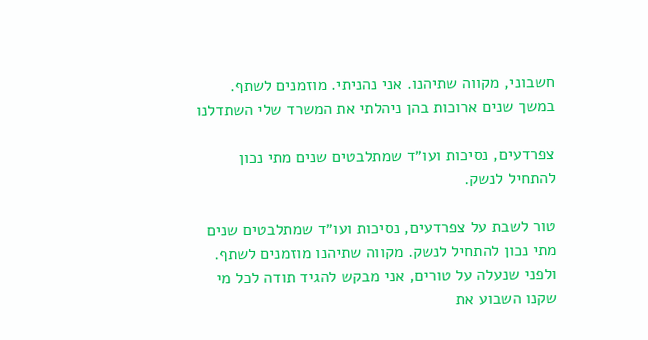חשבוני, מקווה שתיהנו. אני נהניתי. מוזמנים לשתף. במשך שנים ארוכות בהן ניהלתי את המשרד שלי השתדלנו

צפרדעים, נסיכות ועו״ד שמתלבטים שנים מתי נכון להתחיל לנשק.

טור לשבת על צפרדעים, נסיכות ועו״ד שמתלבטים שנים מתי נכון להתחיל לנשק. מקווה שתיהנו מוזמנים לשתף. ולפני שנעלה על טורים, אני מבקש להגיד תודה לכל מי שקנו השבוע את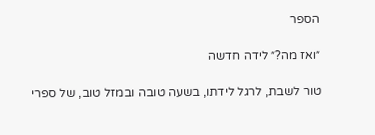הספר

״ואז מה?״ לידה חדשה

טור לשבת, לרגל לידתו, בשעה טובה ובמזל טוב, של ספרי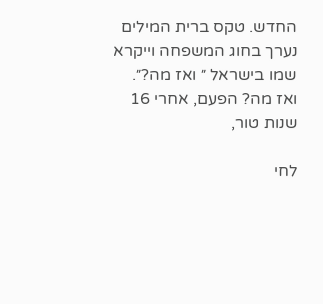החדש. טקס ברית המילים נערך בחוג המשפחה וייקרא שמו בישראל ״ ואז מה?״. ואז מה? הפעם, אחרי 16 שנות טור,

לחי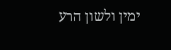ימין ולשון הרע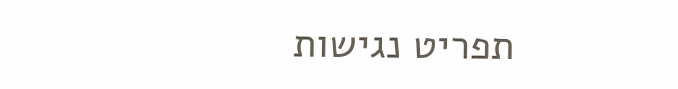תפריט נגישות